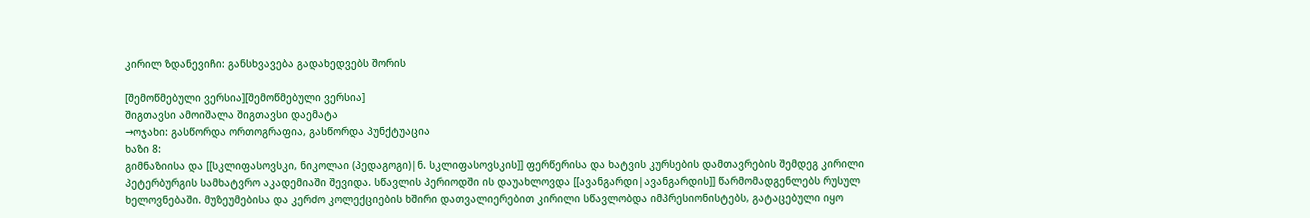კირილ ზდანევიჩი: განსხვავება გადახედვებს შორის

[შემოწმებული ვერსია][შემოწმებული ვერსია]
შიგთავსი ამოიშალა შიგთავსი დაემატა
→ოჯახი: გასწორდა ორთოგრაფია, გასწორდა პუნქტუაცია
ხაზი 8:
გიმნაზიისა და [[სკლიფასოვსკი, ნიკოლაი (პედაგოგი)|ნ. სკლიფასოვსკის]] ფერწერისა და ხატვის კურსების დამთავრების შემდეგ კირილი პეტერბურგის სამხატვრო აკადემიაში შევიდა. სწავლის პერიოდში ის დაუახლოვდა [[ავანგარდი|ავანგარდის]] წარმომადგენლებს რუსულ ხელოვნებაში. მუზეუმებისა და კერძო კოლექციების ხშირი დათვალიერებით კირილი სწავლობდა იმპრესიონისტებს, გატაცებული იყო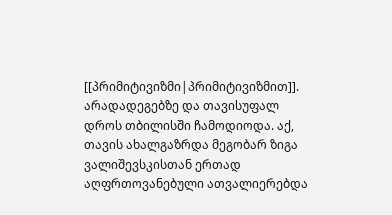[[პრიმიტივიზმი|პრიმიტივიზმით]]. არადადეგებზე და თავისუფალ დროს თბილისში ჩამოდიოდა. აქ, თავის ახალგაზრდა მეგობარ ზიგა ვალიშევსკისთან ერთად აღფრთოვანებული ათვალიერებდა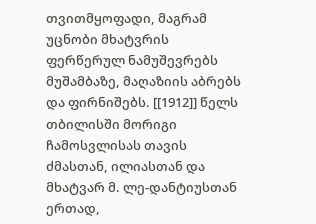თვითმყოფადი, მაგრამ უცნობი მხატვრის ფერწერულ ნამუშევრებს მუშამბაზე, მაღაზიის აბრებს და ფირნიშებს. [[1912]] წელს თბილისში მორიგი ჩამოსვლისას თავის ძმასთან, ილიასთან და მხატვარ მ. ლე-დანტიუსთან ერთად,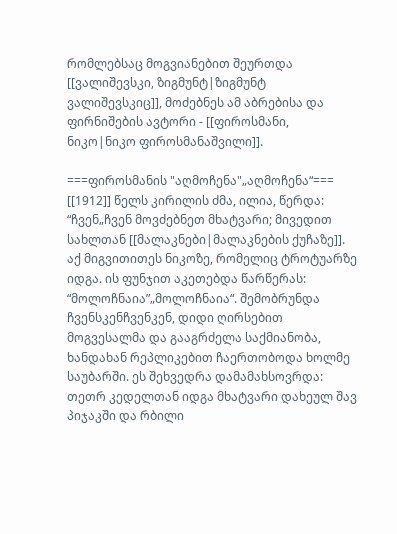რომლებსაც მოგვიანებით შეურთდა [[ვალიშევსკი, ზიგმუნტ|ზიგმუნტ ვალიშევსკიც]], მოძებნეს ამ აბრებისა და ფირნიშების ავტორი - [[ფიროსმანი, ნიკო|ნიკო ფიროსმანაშვილი]].

===ფიროსმანის "აღმოჩენა"„აღმოჩენა“===
[[1912]] წელს კირილის ძმა, ილია, წერდა: “ჩვენ„ჩვენ მოვძებნეთ მხატვარი; მივედით სახლთან [[მალაკნები|მალაკნების ქუჩაზე]]. აქ მიგვითითეს ნიკოზე, რომელიც ტროტუარზე იდგა. ის ფუნჯით აკეთებდა წარწერას: “მოლოჩნაია”„მოლოჩნაია“. შემობრუნდა ჩვენსკენჩვენკენ, დიდი ღირსებით მოგვესალმა და გააგრძელა საქმიანობა, ხანდახან რეპლიკებით ჩაერთობოდა ხოლმე საუბარში. ეს შეხვედრა დამამახსოვრდა: თეთრ კედელთან იდგა მხატვარი დახეულ შავ პიჯაკში და რბილი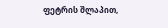ფეტრის შლაპით,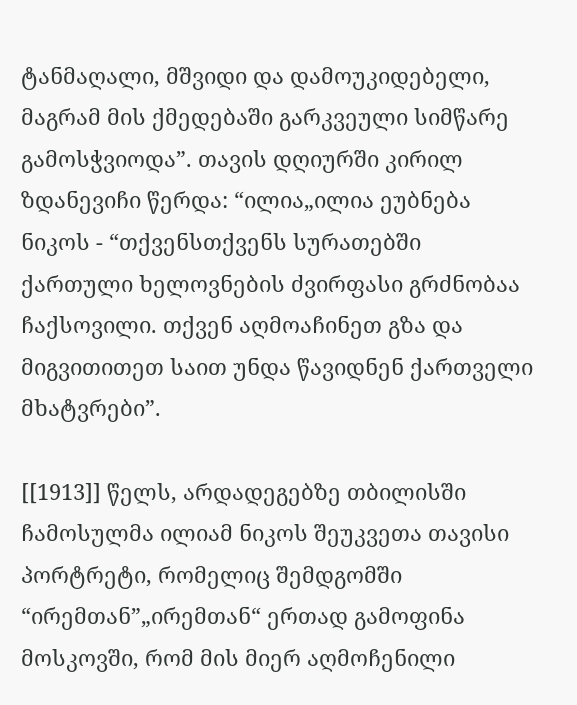ტანმაღალი, მშვიდი და დამოუკიდებელი, მაგრამ მის ქმედებაში გარკვეული სიმწარე გამოსჭვიოდა”. თავის დღიურში კირილ ზდანევიჩი წერდა: “ილია„ილია ეუბნება ნიკოს - “თქვენსთქვენს სურათებში ქართული ხელოვნების ძვირფასი გრძნობაა ჩაქსოვილი. თქვენ აღმოაჩინეთ გზა და მიგვითითეთ საით უნდა წავიდნენ ქართველი მხატვრები”.

[[1913]] წელს, არდადეგებზე თბილისში ჩამოსულმა ილიამ ნიკოს შეუკვეთა თავისი პორტრეტი, რომელიც შემდგომში “ირემთან”„ირემთან“ ერთად გამოფინა მოსკოვში, რომ მის მიერ აღმოჩენილი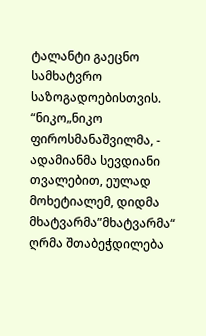ტალანტი გაეცნო სამხატვრო საზოგადოებისთვის. “ნიკო„ნიკო ფიროსმანაშვილმა, - ადამიანმა სევდიანი თვალებით, ეულად მოხეტიალემ, დიდმა მხატვარმა”მხატვარმა“ ღრმა შთაბეჭდილება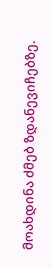მოახდინა ძმებ ზდანევიჩებზე.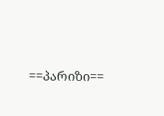==პარიზი==